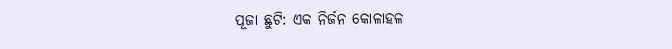ପୂଜା ଛୁଟି: ଏକ ନିର୍ଜନ କୋଳାହଳ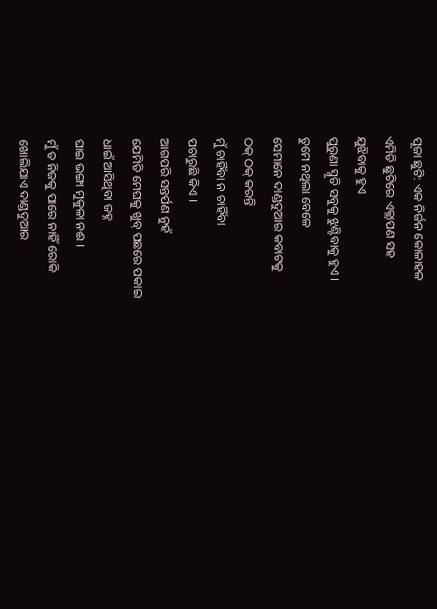ପୂଜା ଛୁଟି: ଏକ ନିର୍ଜନ କୋଳାହଳ
ଏମିତି ଛୁଟିରେ ଏକ୍ଲାପଣ ସହ
ଯୁଝିବାକୁ ହୁଏ
ପୁରୁଣା ସ୍ମୃତି ସବୁକୁ ଝୁଣ୍ଟିବାକୁ ହୁଏ ।
ତୁମେ ନଥିଲା ବେଳେ
ସେମାନେ ଦାଣ୍ଡଦୁଆର କବାଟକୁ
ଠକ୍ ଠକ୍ କରନ୍ତି
ମୁଁ ଚାହିଁବା ନ ଚାହିଁବା
ପଚାରୁଛି କିଏ ।
ଆଗପରି ସନ୍ତର୍ପଣ ନୁହଁ
ଯେମିତି ମେଘକୁ ଖୁବ୍ ପଛରେ ପକାଇ
ଧାଇଁ ଆସିଥିବା ଜହ୍ନ
ଘାଇ ଭଙ୍ଗା ମୁକୁଳା ନଈ ।
ମୁଁ ତ ନିଜକୁ ପାରେ ନାହିଁ ରୋକି
ଖୋଲିଯାଏ ଦାଣ୍ଡଦୁଆର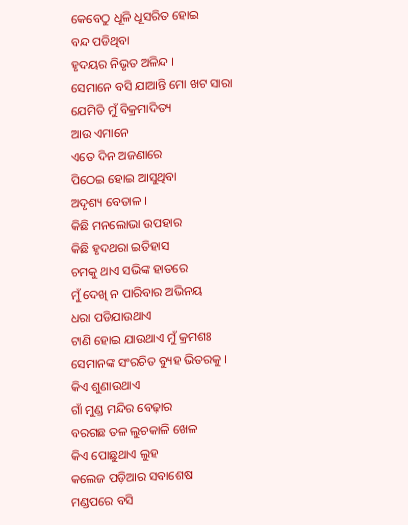କେବେଠୁ ଧୂଳି ଧୂସରିତ ହୋଇ
ବନ୍ଦ ପଡିଥିବା
ହୃଦୟର ନିଭୃତ ଅଳିନ୍ଦ ।
ସେମାନେ ବସି ଯାଆନ୍ତି ମୋ ଖଟ ସାରା
ଯେମିତି ମୁଁ ବିକ୍ରମାଦିତ୍ୟ
ଆଉ ଏମାନେ
ଏତେ ଦିନ ଅଜଣାରେ
ପିଠେଇ ହୋଇ ଆସୁଥିବା
ଅଦୃଶ୍ୟ ବେତାଳ ।
କିଛି ମନଲୋଭା ଉପହାର
କିଛି ହୃଦଥରା ଇତିହାସ
ଚମକୁ ଥାଏ ସଭିଙ୍କ ହାତରେ
ମୁଁ ଦେଖି ନ ପାରିବାର ଅଭିନୟ
ଧରା ପଡିଯାଉଥାଏ
ଟାଣି ହୋଇ ଯାଉଥାଏ ମୁଁ କ୍ରମଶଃ
ସେମାନଙ୍କ ସଂରଚିତ ବ୍ୟୁହ ଭିତରକୁ ।
କିଏ ଶୁଣାଉଥାଏ
ଗାଁ ମୁଣ୍ଡ ମନ୍ଦିର ବେଢ଼ାର
ବରଗଛ ତଳ ଲୁଚକାଳି ଖେଳ
କିଏ ପୋଛୁଥାଏ ଲୁହ
କଲେଜ ପଡ଼ିଆର ସବାଶେଷ
ମଣ୍ଡପରେ ବସି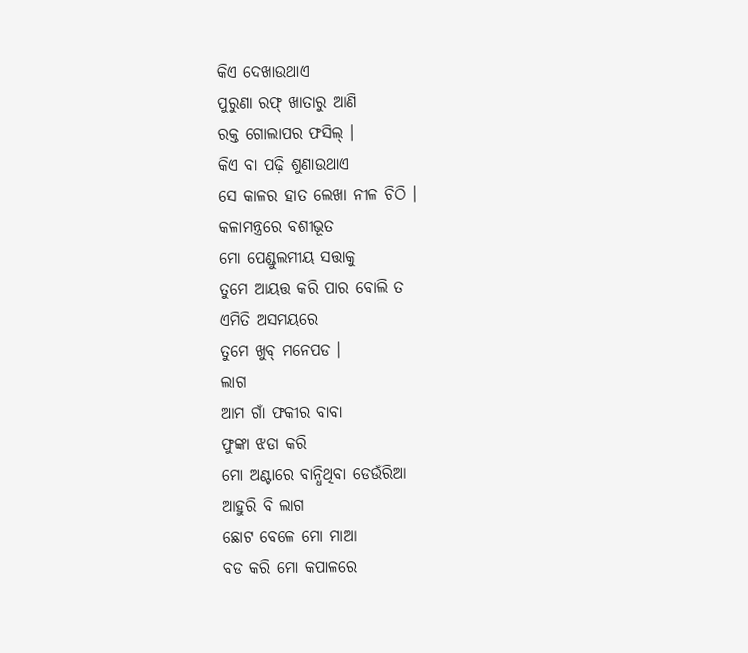କିଏ ଦେଖାଉଥାଏ
ପୁରୁଣା ରଫ୍ ଖାତାରୁ ଆଣି
ରକ୍ତ ଗୋଲାପର ଫସିଲ୍ ।
କିଏ ବା ପଢ଼ି ଶୁଣାଉଥାଏ
ସେ କାଳର ହାତ ଲେଖା ନୀଳ ଚିଠି ।
କଳାମନ୍ତ୍ରରେ ବଶୀଭୂତ
ମୋ ପେଣ୍ଡୁଲମୀୟ ସତ୍ତାକୁ
ତୁମେ ଆୟତ୍ତ କରି ପାର ବୋଲି ତ
ଏମିତି ଅସମୟରେ
ତୁମେ ଖୁବ୍ ମନେପଡ ।
ଲାଗ
ଆମ ଗାଁ ଫକୀର ବାବା
ଫୁଙ୍କା ଝଡା କରି
ମୋ ଅଣ୍ଟାରେ ବାନ୍ଧିଥିବା ଡେଉଁରିଆ
ଆହୁରି ବି ଲାଗ
ଛୋଟ ବେଳେ ମୋ ମାଆ
ବଡ କରି ମୋ କପାଳରେ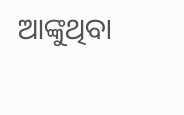ଆଙ୍କୁଥିବା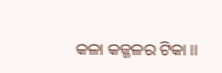କଳା କଜ୍ଜଳର ଟିକା ।।